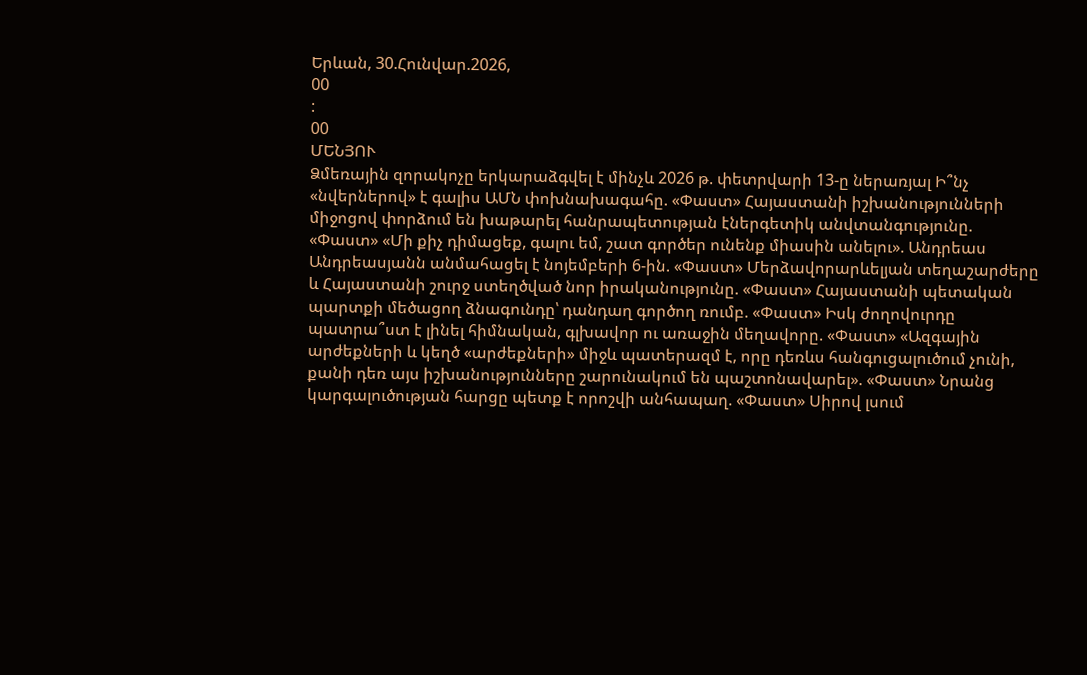Երևան, 30.Հունվար.2026,
00
:
00
ՄԵՆՅՈՒ
Ձմեռային զորակոչը երկարաձգվել է մինչև 2026 թ. փետրվարի 13-ը ներառյալ Ի՞նչ «նվերներով» է գալիս ԱՄՆ փոխնախագահը. «Փաստ» Հայաստանի իշխանությունների միջոցով փորձում են խաթարել հանրապետության էներգետիկ անվտանգությունը. «Փաստ» «Մի քիչ դիմացեք, գալու եմ, շատ գործեր ունենք միասին անելու». Անդրեաս Անդրեասյանն անմահացել է նոյեմբերի 6-ին. «Փաստ» Մերձավորարևելյան տեղաշարժերը և Հայաստանի շուրջ ստեղծված նոր իրականությունը. «Փաստ» Հայաստանի պետական պարտքի մեծացող ձնագունդը՝ դանդաղ գործող ռումբ. «Փաստ» Իսկ ժողովուրդը պատրա՞ստ է լինել հիմնական, գլխավոր ու առաջին մեղավորը. «Փաստ» «Ազգային արժեքների և կեղծ «արժեքների» միջև պատերազմ է, որը դեռևս հանգուցալուծում չունի, քանի դեռ այս իշխանությունները շարունակում են պաշտոնավարել». «Փաստ» Նրանց կարգալուծության հարցը պետք է որոշվի անհապաղ. «Փաստ» Սիրով լսում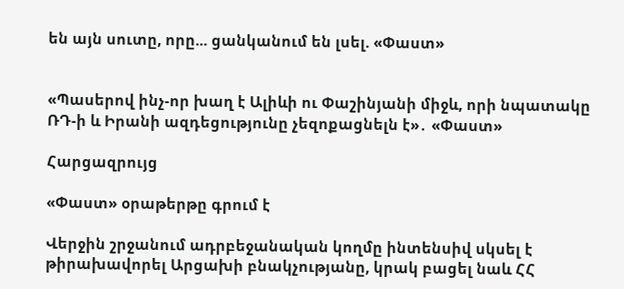են այն սուտը, որը... ցանկանում են լսել. «Փաստ»


«Պասերով ինչ-որ խաղ է Ալիևի ու Փաշինյանի միջև, որի նպատակը ՌԴ-ի և Իրանի ազդեցությունը չեզոքացնելն է»․ «Փաստ»

Հարցազրույց

«Փաստ» օրաթերթը գրում է

Վերջին շրջանում ադրբեջանական կողմը ինտենսիվ սկսել է թիրախավորել Արցախի բնակչությանը, կրակ բացել նաև ՀՀ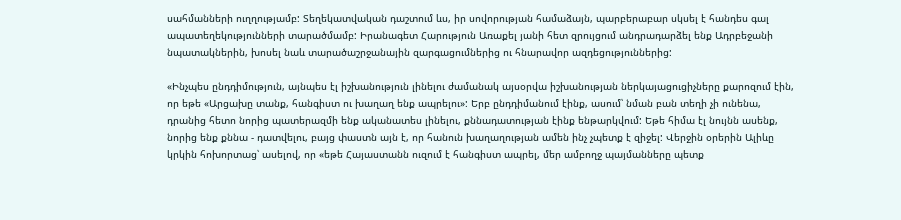սահմանների ուղղությամբ: Տեղեկատվական դաշտում ևս, իր սովորության համաձայն, պարբերաբար սկսել է հանդես գալ ապատեղեկությունների տարածմամբ: Իրանագետ Հարություն Առաքել յանի հետ զրույցում անդրադարձել ենք Ադրբեջանի նպատակներին, խոսել նաև տարածաշրջանային զարգացումներից ու հնարավոր ազդեցություններից:

«Ինչպես ընդդիմություն, այնպես էլ իշխանություն լինելու ժամանակ այսօրվա իշխանության ներկայացուցիչները քարոզում էին, որ եթե «Արցախը տանք, հանգիստ ու խաղաղ ենք ապրելու»: Երբ ընդդիմանում էինք, ասում՝ նման բան տեղի չի ունենա, դրանից հետո նորից պատերազմի ենք ականատես լինելու, քննադատության էինք ենթարկվում: Եթե հիմա էլ նույնն ասենք, նորից ենք քննա - դատվելու, բայց փաստն այն է, որ հանուն խաղաղության ամեն ինչ չպետք է զիջել: Վերջին օրերին Ալիևը կրկին հոխորտաց՝ ասելով, որ «եթե Հայաստանն ուզում է հանգիստ ապրել, մեր ամբողջ պայմանները պետք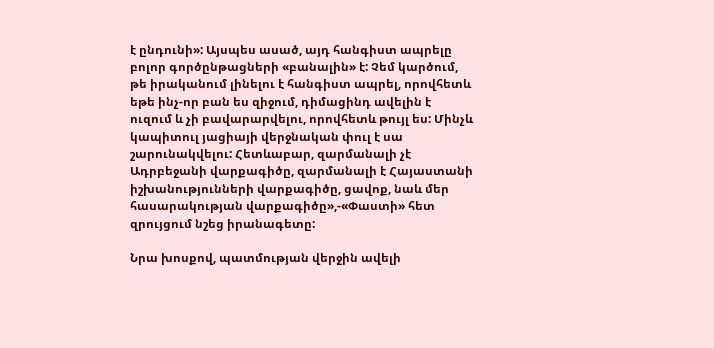է ընդունի»: Այսպես ասած, այդ հանգիստ ապրելը բոլոր գործընթացների «բանալին» է: Չեմ կարծում, թե իրականում լինելու է հանգիստ ապրել, որովհետև եթե ինչ-որ բան ես զիջում, դիմացինդ ավելին է ուզում և չի բավարարվելու, որովհետև թույլ ես: Մինչև կապիտուլ յացիայի վերջնական փուլ է սա շարունակվելու: Հետևաբար, զարմանալի չէ Ադրբեջանի վարքագիծը, զարմանալի է Հայաստանի իշխանությունների վարքագիծը, ցավոք, նաև մեր հասարակության վարքագիծը»,-«Փաստի» հետ զրույցում նշեց իրանագետը:

Նրա խոսքով, պատմության վերջին ավելի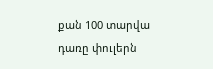քան 100 տարվա դառը փուլերն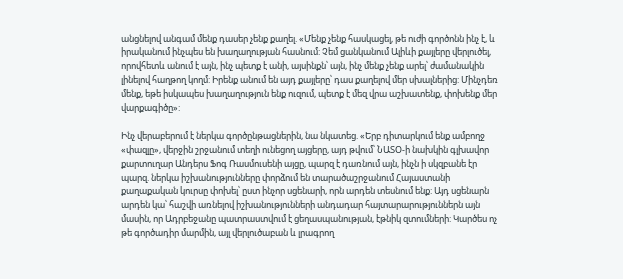անցնելով անգամ մենք դասեր չենք քաղել. «Մենք չենք հասկացել, թե ուժի գործոնն ինչ է, և իրականում ինչպես են խաղաղության հասնում: Չեմ ցանկանում Ալիևի քայլերը վերլուծել, որովհետև անում է այն, ինչ պետք է անի, այսինքն՝ այն, ինչ մենք չենք արել՝ ժամանակին լինելով հաղթող կողմ: Իրենք անում են այդ քայլերը՝ դաս քաղելով մեր սխալներից: Մինչդեռ մենք, եթե իսկապես խաղաղություն ենք ուզում, պետք է մեզ վրա աշխատենք, փոխենք մեր վարքագիծը»:

Ինչ վերաբերում է ներկա գործընթացներին, նա նկատեց. «Երբ դիտարկում ենք ամբողջ «փազլը», վերջին շրջանում տեղի ունեցող այցերը, այդ թվում՝ ՆԱՏՕ-ի նախկին գլխավոր քարտուղար Անդերս Ֆոգ Ռասմուսենի այցը, պարզ է դառնում այն, ինչն ի սկզբանե էր պարզ. ներկա իշխանությունները փորձում են տարածաշրջանում Հայաստանի քաղաքական կուրսը փոխել՝ ըստ ինչոր սցենարի, որն արդեն տեսնում ենք: Այդ սցենարն արդեն կա՝ հաշվի առնելով իշխանությունների անդադար հայտարարություններն այն մասին, որ Ադրբեջանը պատրաստվում է ցեղասպանության, էթնիկ զտումների: Կարծես ոչ թե գործադիր մարմին, այլ վերլուծաբան և լրագրող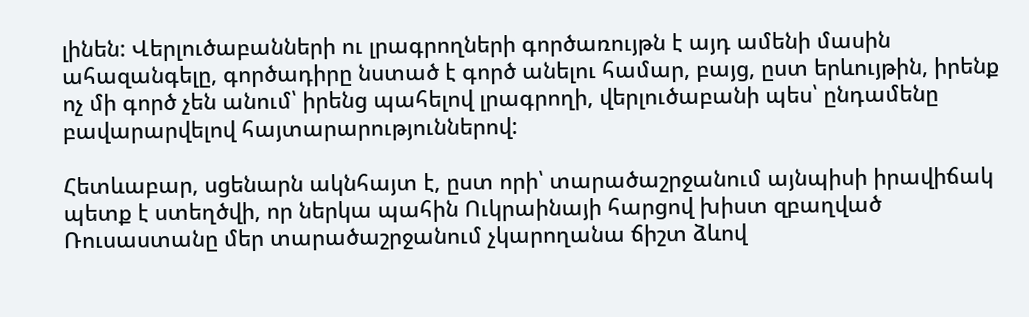լինեն: Վերլուծաբանների ու լրագրողների գործառույթն է այդ ամենի մասին ահազանգելը, գործադիրը նստած է գործ անելու համար, բայց, ըստ երևույթին, իրենք ոչ մի գործ չեն անում՝ իրենց պահելով լրագրողի, վերլուծաբանի պես՝ ընդամենը բավարարվելով հայտարարություններով:

Հետևաբար, սցենարն ակնհայտ է, ըստ որի՝ տարածաշրջանում այնպիսի իրավիճակ պետք է ստեղծվի, որ ներկա պահին Ուկրաինայի հարցով խիստ զբաղված Ռուսաստանը մեր տարածաշրջանում չկարողանա ճիշտ ձևով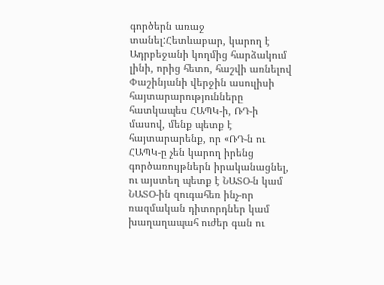գործերն առաջ տանել:Հետևաբար, կարող է Ադրբեջանի կողմից հարձակում լինի, որից հետո, հաշվի առնելով Փաշինյանի վերջին ասուլիսի հայտարարությունները հատկապես ՀԱՊԿ-ի, ՌԴ-ի մասով, մենք պետք է հայտարարենք, որ «ՌԴ-ն ու ՀԱՊԿ-ը չեն կարող իրենց գործառույթներն իրականացնել, ու այստեղ պետք է ՆԱՏՕ-ն կամ ՆԱՏՕ-ին զուգահեռ ինչ-որ ռազմական դիտորդներ կամ խաղաղապահ ուժեր գան ու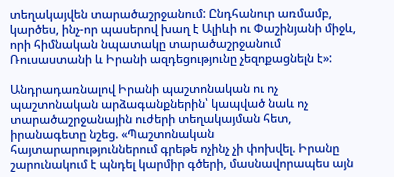տեղակայվեն տարածաշրջանում: Ընդհանուր առմամբ, կարծես, ինչ-որ պասերով խաղ է Ալիևի ու Փաշինյանի միջև, որի հիմնական նպատակը տարածաշրջանում Ռուսաստանի և Իրանի ազդեցությունը չեզոքացնելն է»:

Անդրադառնալով Իրանի պաշտոնական ու ոչ պաշտոնական արձագանքներին՝ կապված նաև ոչ տարածաշրջանային ուժերի տեղակայման հետ, իրանագետը նշեց. «Պաշտոնական հայտարարություններում գրեթե ոչինչ չի փոխվել. Իրանը շարունակում է պնդել կարմիր գծերի, մասնավորապես այն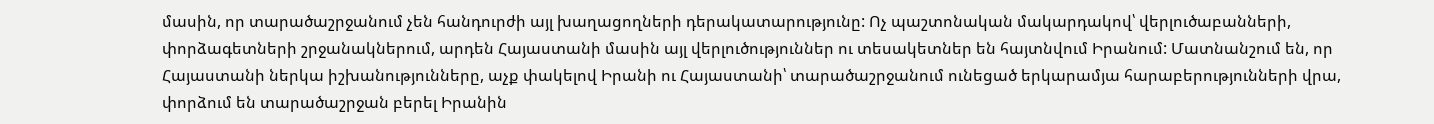մասին, որ տարածաշրջանում չեն հանդուրժի այլ խաղացողների դերակատարությունը: Ոչ պաշտոնական մակարդակով՝ վերլուծաբանների, փորձագետների շրջանակներում, արդեն Հայաստանի մասին այլ վերլուծություններ ու տեսակետներ են հայտնվում Իրանում: Մատնանշում են, որ Հայաստանի ներկա իշխանությունները, աչք փակելով Իրանի ու Հայաստանի՝ տարածաշրջանում ունեցած երկարամյա հարաբերությունների վրա, փորձում են տարածաշրջան բերել Իրանին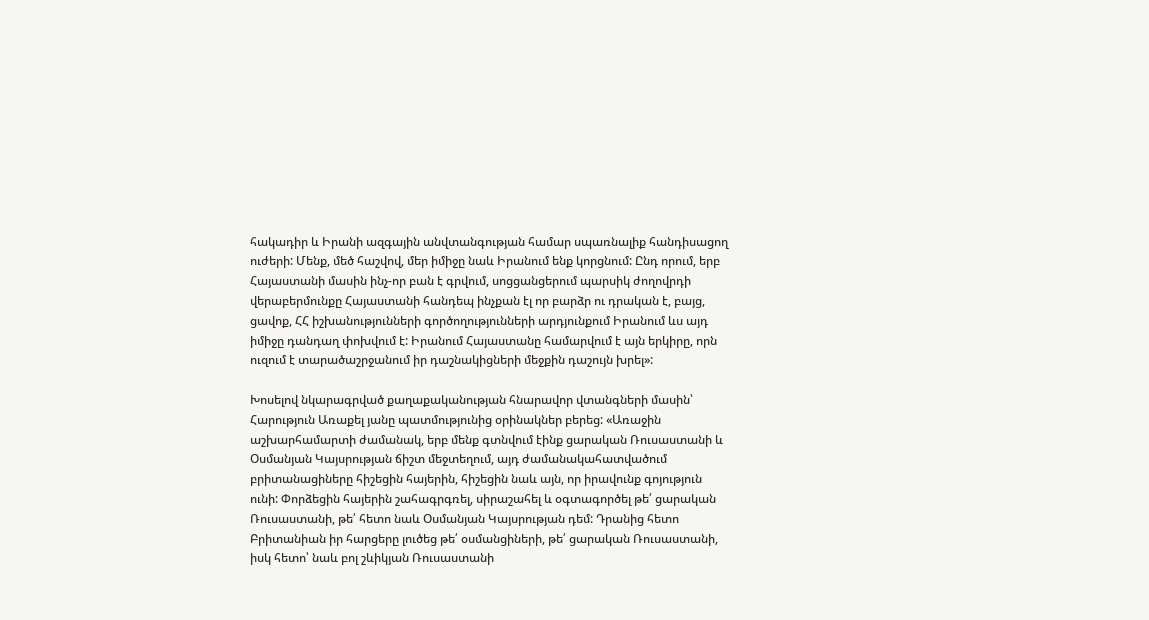հակադիր և Իրանի ազգային անվտանգության համար սպառնալիք հանդիսացող ուժերի: Մենք, մեծ հաշվով, մեր իմիջը նաև Իրանում ենք կորցնում: Ընդ որում, երբ Հայաստանի մասին ինչ-որ բան է գրվում, սոցցանցերում պարսիկ ժողովրդի վերաբերմունքը Հայաստանի հանդեպ ինչքան էլ որ բարձր ու դրական է, բայց, ցավոք, ՀՀ իշխանությունների գործողությունների արդյունքում Իրանում ևս այդ իմիջը դանդաղ փոխվում է: Իրանում Հայաստանը համարվում է այն երկիրը, որն ուզում է տարածաշրջանում իր դաշնակիցների մեջքին դաշույն խրել»:

Խոսելով նկարագրված քաղաքականության հնարավոր վտանգների մասին՝ Հարություն Առաքել յանը պատմությունից օրինակներ բերեց: «Առաջին աշխարհամարտի ժամանակ, երբ մենք գտնվում էինք ցարական Ռուսաստանի և Օսմանյան Կայսրության ճիշտ մեջտեղում, այդ ժամանակահատվածում բրիտանացիները հիշեցին հայերին, հիշեցին նաև այն, որ իրավունք գոյություն ունի: Փորձեցին հայերին շահագրգռել, սիրաշահել և օգտագործել թե՛ ցարական Ռուսաստանի, թե՛ հետո նաև Օսմանյան Կայսրության դեմ: Դրանից հետո Բրիտանիան իր հարցերը լուծեց թե՛ օսմանցիների, թե՛ ցարական Ռուսաստանի, իսկ հետո՝ նաև բոլ շևիկյան Ռուսաստանի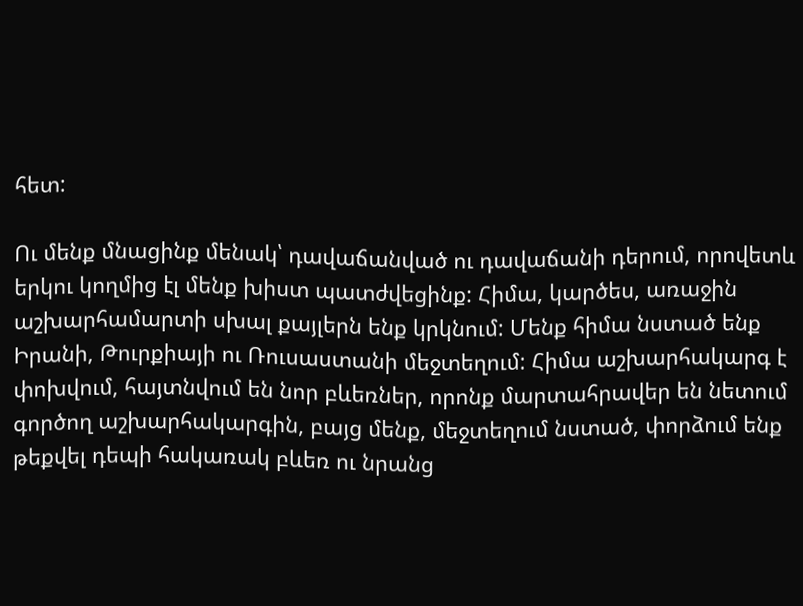հետ:

Ու մենք մնացինք մենակ՝ դավաճանված ու դավաճանի դերում, որովետև երկու կողմից էլ մենք խիստ պատժվեցինք: Հիմա, կարծես, առաջին աշխարհամարտի սխալ քայլերն ենք կրկնում: Մենք հիմա նստած ենք Իրանի, Թուրքիայի ու Ռուսաստանի մեջտեղում: Հիմա աշխարհակարգ է փոխվում, հայտնվում են նոր բևեռներ, որոնք մարտահրավեր են նետում գործող աշխարհակարգին, բայց մենք, մեջտեղում նստած, փորձում ենք թեքվել դեպի հակառակ բևեռ ու նրանց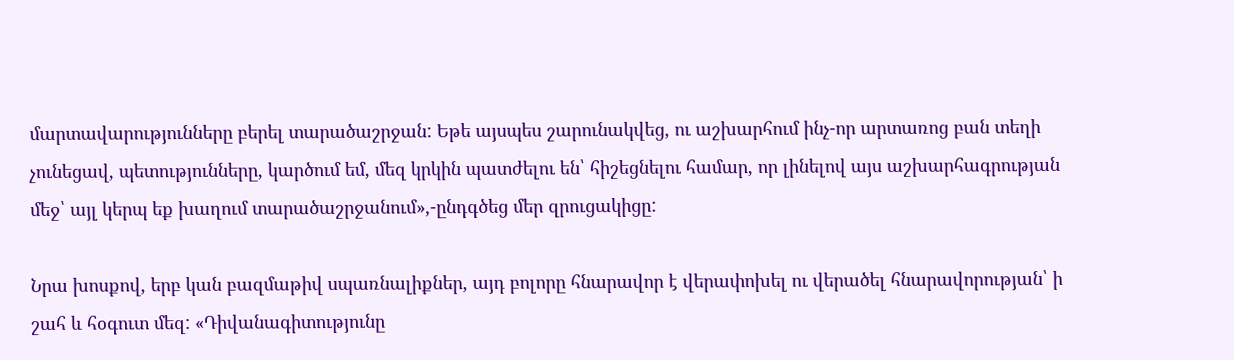մարտավարությունները բերել տարածաշրջան: Եթե այսպես շարունակվեց, ու աշխարհում ինչ-որ արտառոց բան տեղի չունեցավ, պետությունները, կարծում եմ, մեզ կրկին պատժելու են՝ հիշեցնելու համար, որ լինելով այս աշխարհագրության մեջ՝ այլ կերպ եք խաղում տարածաշրջանում»,-ընդգծեց մեր զրուցակիցը:

Նրա խոսքով, երբ կան բազմաթիվ սպառնալիքներ, այդ բոլորը հնարավոր է վերափոխել ու վերածել հնարավորության՝ ի շահ և հօգուտ մեզ: «Դիվանագիտությունը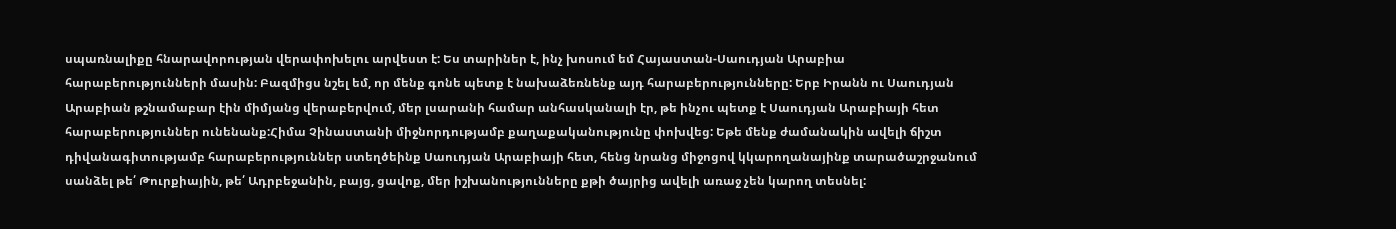սպառնալիքը հնարավորության վերափոխելու արվեստ է: Ես տարիներ է, ինչ խոսում եմ Հայաստան-Սաուդյան Արաբիա հարաբերությունների մասին: Բազմիցս նշել եմ, որ մենք գոնե պետք է նախաձեռնենք այդ հարաբերությունները: Երբ Իրանն ու Սաուդյան Արաբիան թշնամաբար էին միմյանց վերաբերվում, մեր լսարանի համար անհասկանալի էր, թե ինչու պետք է Սաուդյան Արաբիայի հետ հարաբերություններ ունենանք:Հիմա Չինաստանի միջնորդությամբ քաղաքականությունը փոխվեց: Եթե մենք ժամանակին ավելի ճիշտ դիվանագիտությամբ հարաբերություններ ստեղծեինք Սաուդյան Արաբիայի հետ, հենց նրանց միջոցով կկարողանայինք տարածաշրջանում սանձել թե՛ Թուրքիային, թե՛ Ադրբեջանին, բայց, ցավոք, մեր իշխանությունները քթի ծայրից ավելի առաջ չեն կարող տեսնել: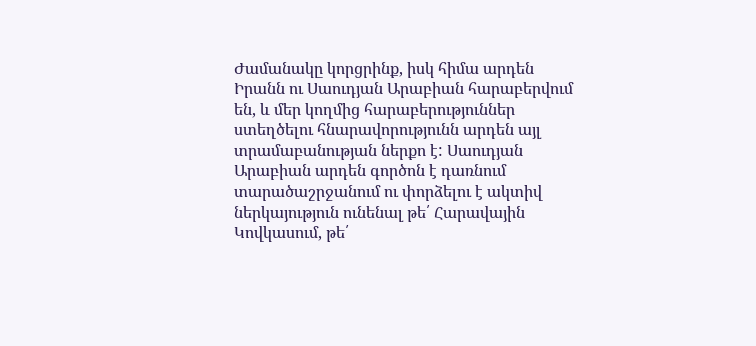Ժամանակը կորցրինք, իսկ հիմա արդեն Իրանն ու Սաուդյան Արաբիան հարաբերվում են, և մեր կողմից հարաբերություններ ստեղծելու հնարավորությունն արդեն այլ տրամաբանության ներքո է: Սաուդյան Արաբիան արդեն գործոն է դառնում տարածաշրջանում ու փորձելու է ակտիվ ներկայություն ունենալ թե՛ Հարավային Կովկասում, թե՛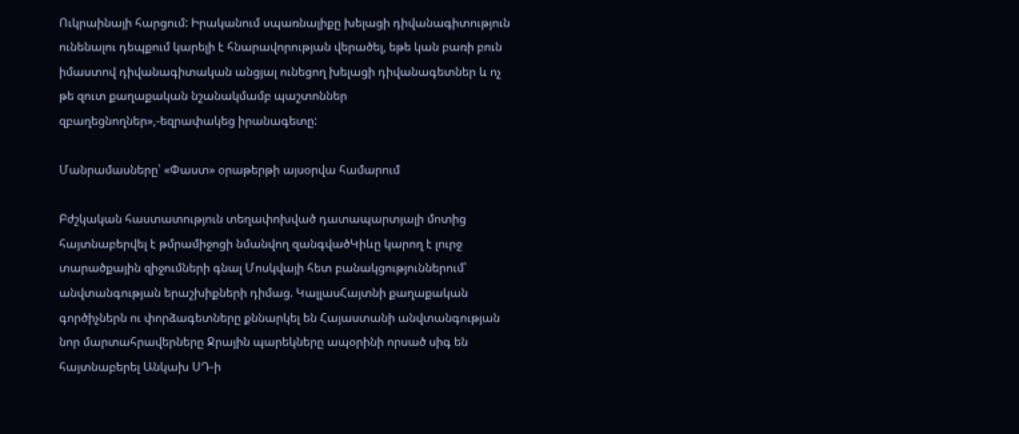Ուկրաինայի հարցում: Իրականում սպառնալիքը խելացի դիվանագիտություն ունենալու դեպքում կարելի է հնարավորության վերածել, եթե կան բառի բուն իմաստով դիվանագիտական անցյալ ունեցող խելացի դիվանագետներ և ոչ թե զուտ քաղաքական նշանակմամբ պաշտոններ զբաղեցնողներ»,-եզրափակեց իրանագետը:

Մանրամասները՝ «Փաստ» օրաթերթի այսօրվա համարում

Բժշկական հաստատություն տեղափոխված դատապարտյալի մոտից հայտնաբերվել է թմրամիջոցի նմանվող զանգվածԿիևը կարող է լուրջ տարածքային զիջումների գնալ Մոսկվայի հետ բանակցություններում՝ անվտանգության երաշխիքների դիմաց. ԿալլասՀայտնի քաղաքական գործիչներն ու փորձագետները քննարկել են Հայաստանի անվտանգության նոր մարտահրավերները Ջրային պարեկները ապօրինի որսած սիգ են հայտնաբերել Անկախ ՍԴ-ի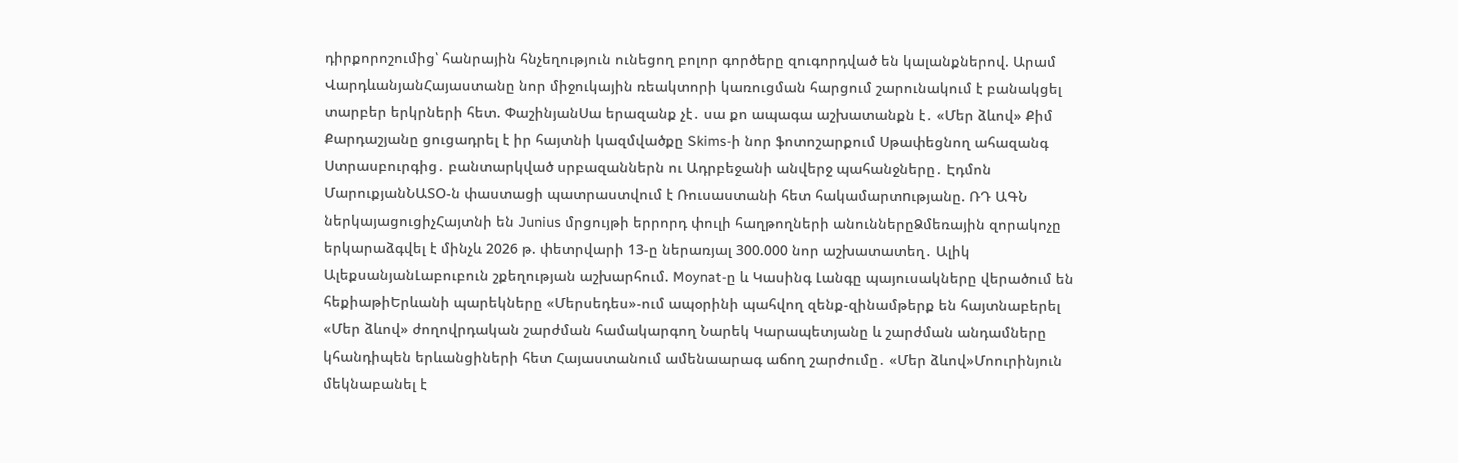դիրքորոշումից՝ հանրային հնչեղություն ունեցող բոլոր գործերը զուգորդված են կալանքներով. Արամ ՎարդևանյանՀայաստանը նոր միջուկային ռեակտորի կառուցման հարցում շարունակում է բանակցել տարբեր երկրների հետ. ՓաշինյանՍա երազանք չէ․ սա քո ապագա աշխատանքն է․ «Մեր ձևով» Քիմ Քարդաշյանը ցուցադրել է իր հայտնի կազմվածքը Skims-ի նոր ֆոտոշարքում Սթափեցնող ահազանգ Ստրասբուրգից․ բանտարկված սրբազաններն ու Ադրբեջանի անվերջ պահանջները․ Էդմոն ՄարուքյանՆԱՏՕ-ն փաստացի պատրաստվում է Ռուսաստանի հետ հակամարտnւթյանը. ՌԴ ԱԳՆ ներկայացուցիչՀայտնի են Junius մրցույթի երրորդ փուլի հաղթողների անուններըՁմեռային զորակոչը երկարաձգվել է մինչև 2026 թ. փետրվարի 13-ը ներառյալ 300.000 նոր աշխատատեղ․ Ալիկ ԱլեքսանյանԼաբուբուն շքեղության աշխարհում. Moynat-ը և Կասինգ Լանգը պայուսակները վերածում են հեքիաթիԵրևանի պարեկները «Մերսեդես»-ում ապօրինի պահվող զենք-զինամթերք են հայտնաբերել «Մեր ձևով» ժողովրդական շարժման համակարգող Նարեկ Կարապետյանը և շարժման անդամները կհանդիպեն երևանցիների հետ Հայաստանում ամենաարագ աճող շարժումը․ «Մեր ձևով»Մոուրինյուն մեկնաբանել է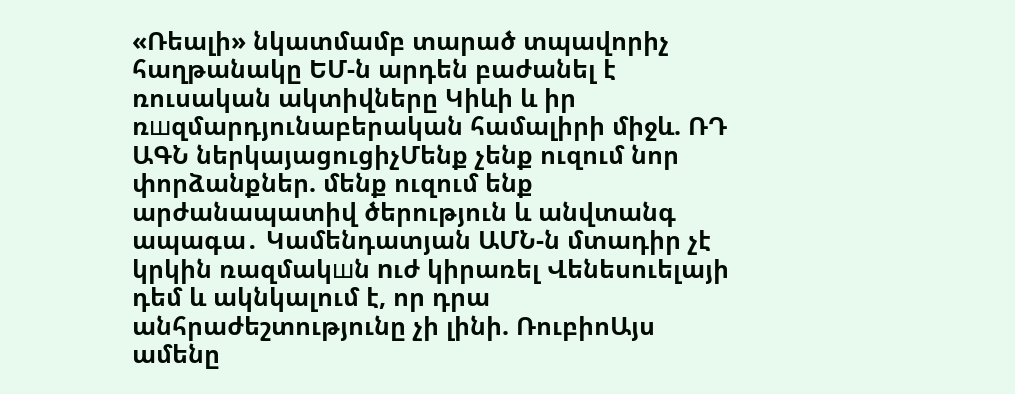«Ռեալի» նկատմամբ տարած տպավորիչ հաղթանակը ԵՄ-ն արդեն բաժանել է ռուսական ակտիվները Կիևի և իր ռшզմարդյունաբերական համալիրի միջև. ՌԴ ԱԳՆ ներկայացուցիչՄենք չենք ուզում նոր փորձանքներ. մենք ուզում ենք արժանապատիվ ծերություն և անվտանգ ապագա․ Կամենդատյան ԱՄՆ-ն մտադիր չէ կրկին ռազմակшն nւժ կիրառել Վենեսուելայի դեմ և ակնկալում է, որ դրա անհրաժեշտությունը չի լինի. ՌուբիոԱյս ամենը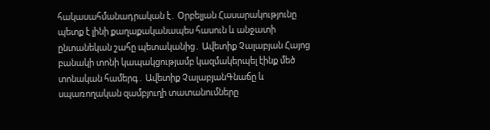հակասահմանադրական է․ Օրբելյան Հասարակությունը պետք է լինի քաղաքականապես հասուն և անջատի ընտանեկան շահը պետականից․ Ավետիք Չալաբյան Հայոց բանակի տոնի կապակցությամբ կազմակերպել էինք մեծ տոնական համերգ․ Ավետիք ՉալաբյանԳնաճը և սպառողական զամբյուղի տատանումները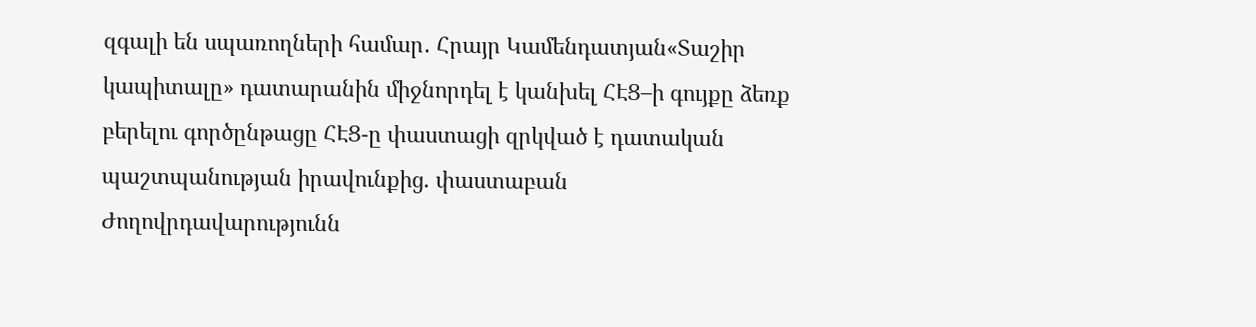զգալի են սպառողների համար․ Հրայր Կամենդատյան«Տաշիր կապիտալը» դատարանին միջնորդել է կանխել ՀԷՑ–ի գույքը ձեռք բերելու գործընթացը ՀԷՑ-ը փաստացի զրկված է դատական պաշտպանության իրավունքից. փաստաբան Ժողովրդավարությունն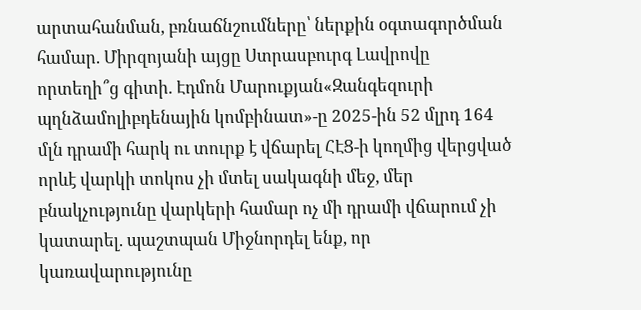արտահանման, բռնաճնշումները՝ ներքին օգտագործման համար. Միրզոյանի այցը Ստրասբուրգ Լավրովը որտեղի՞ց գիտի. Էդմոն Մարուքյան«Զանգեզուրի պղնձամոլիբդենային կոմբինատ»-ը 2025-ին 52 մլրդ 164 մլն դրամի հարկ ու տուրք է վճարել ՀԷՑ-ի կողմից վերցված որևէ վարկի տոկոս չի մտել սակագնի մեջ, մեր բնակչությունը վարկերի համար ոչ մի դրամի վճարում չի կատարել. պաշտպան Միջնորդել ենք, որ կառավարությունը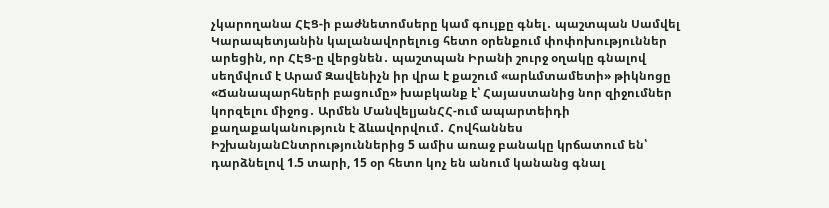չկարողանա ՀԷՑ-ի բաժնետոմսերը կամ գույքը գնել․ պաշտպան Սամվել Կարապետյանին կալանավորելուց հետո օրենքում փոփոխություններ արեցին, որ ՀԷՑ-ը վերցնեն․ պաշտպան Իրանի շուրջ օղակը գնալով սեղմվում է Արամ Զավենիչն իր վրա է քաշում «արևմտամետի» թիկնոցը «Ճանապարհների բացումը» խաբկանք է՝ Հայաստանից նոր զիջումներ կորզելու միջոց․ Արմեն ՄանվելյանՀՀ-ում ապարտեիդի քաղաքականություն է ձևավորվում․ Հովհաննես ԻշխանյանԸնտրություններից 5 ամիս առաջ բանակը կրճատում են՝ դարձնելով 1.5 տարի, 15 օր հետո կոչ են անում կանանց գնալ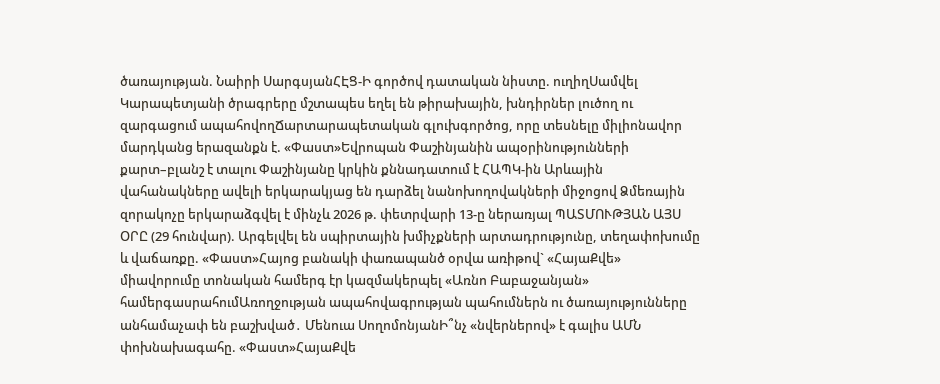ծառայության. Նաիրի ՍարգսյանՀԷՑ-Ի գործով դատական նիստը. ուղիղՍամվել Կարապետյանի ծրագրերը մշտապես եղել են թիրախային, խնդիրներ լուծող ու զարգացում ապահովողՃարտարապետական գլուխգործոց, որը տեսնելը միլիոնավոր մարդկանց երազանքն է. «Փաստ»Եվրոպան Փաշինյանին ապօրինությունների քարտ–բլանշ է տալու Փաշինյանը կրկին քննադատում է ՀԱՊԿ-ին Արևային վահանակները ավելի երկարակյաց են դարձել նանոխողովակների միջոցով Ձմեռային զորակոչը երկարաձգվել է մինչև 2026 թ. փետրվարի 13-ը ներառյալ ՊԱՏՄՈՒԹՅԱՆ ԱՅՍ ՕՐԸ (29 հունվար). Արգելվել են սպիրտային խմիչքների արտադրությունը, տեղափոխումը և վաճառքը. «Փաստ»Հայոց բանակի փառապանծ օրվա առիթով` «ՀայաՔվե» միավորումը տոնական համերգ էր կազմակերպել «Առնո Բաբաջանյան» համերգասրահումԱռողջության ապահովագրության պահումներն ու ծառայությունները անհամաչափ են բաշխված․ Մենուա ՍողոմոնյանԻ՞նչ «նվերներով» է գալիս ԱՄՆ փոխնախագահը. «Փաստ»ՀայաՔվե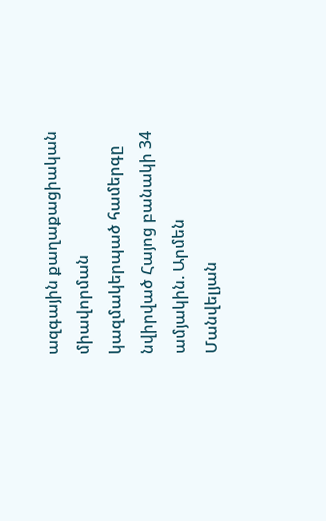ազգային քաղաքացիական միավորման կազմակերպած համերգը նվիրված Հայոց բանակի 34 ամյակին. Արմեն Մանվելյան